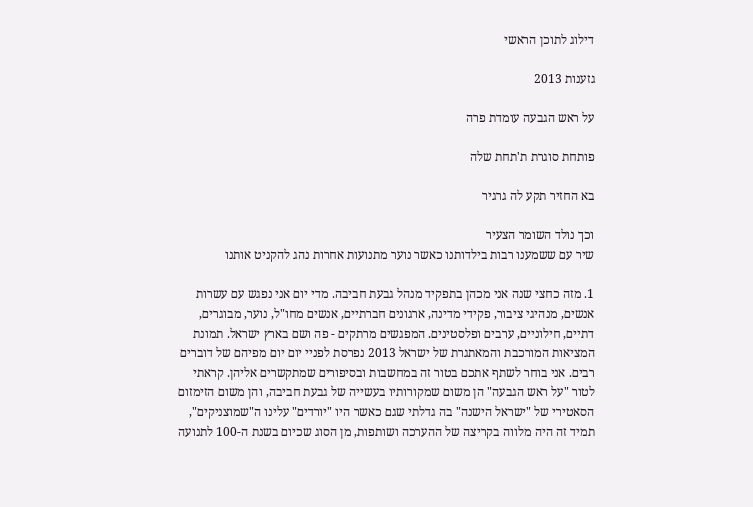דילוג לתוכן הראשי

גזענות 2013

על ראש הגבעה עומדת פרה

פותחת סוגרת ת'תחת שלה

בא החזיר תקע לה גרגיר

וכך נולד השומר הצעיר
שיר עם ששמענו רבות בילדותנו כאשר נוער מתנועות אחרות נהג להקניט אותנו

1. מזה כחצי שנה אני מכהן בתפקיד מנהל גבעת חביבה. מדי יום אני נפגש עם עשרות אנשים, מנהיגי ציבור, פקידי מדינה, ארגונים חברתיים, אנשים מחו"ל, נוער, מבוגרים, דתיים, חילוניים, ערבים ופלסטינים. המפגשים מרתקים - פה ושם בארץ ישראל. תמונת המציאות המורכבת והמאתגרת של ישראל 2013 נפרסת לפניי יום יום מפיהם של דוברים רבים. אני בוחר לשתף אתכם בטור זה במחשבות ובסיפורים שמתקשרים אליהן. קראתי לטור "על ראש הגבעה" הן משום שמקורותיו בעשייה של גבעת חביבה, והן משום הזימזום הסאטירי של "ישראל הישנה" בה גדלתי שגם כאשר היו "יורדים" עלינו ה"שמוצניקים", תמיד זה היה מלווה בקריצה של ההערכה ושותפות, מן הסוג שכיום בשנת ה-100 לתנועה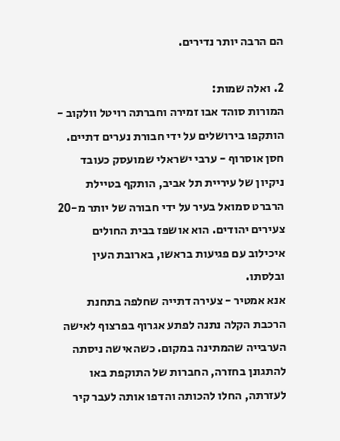הם הרבה יותר נדירים.

2. ואלה שמות:
המורות סוהד אבו זמירה וחברתה רויטל וולקוב - הותקפו בירושלים על ידי חבורת נערים דתיים.
חסן אוסרוף - ערבי ישראלי שמועסק כעובד ניקיון של עיריית תל אביב, הותקף בטיילת הרברט סמואל בעיר על ידי חבורה של יותר מ-20 צעירים יהודים. הוא אושפז בבית החולים איכילוב עם פגיעות בראשו, בארובת העין ובלסתו.
אנא אמטיר - צעירה דתייה שחלפה בתחנת הרכבת הקלה נתנה לפתע אגרוף בפרצוף לאישה הערבייה שהמתינה במקום. כשהאישה ניסתה להתגונן בחזרה, החברות של התוקפת באו לעזרתה, החלו להכותה והדפו אותה לעבר קיר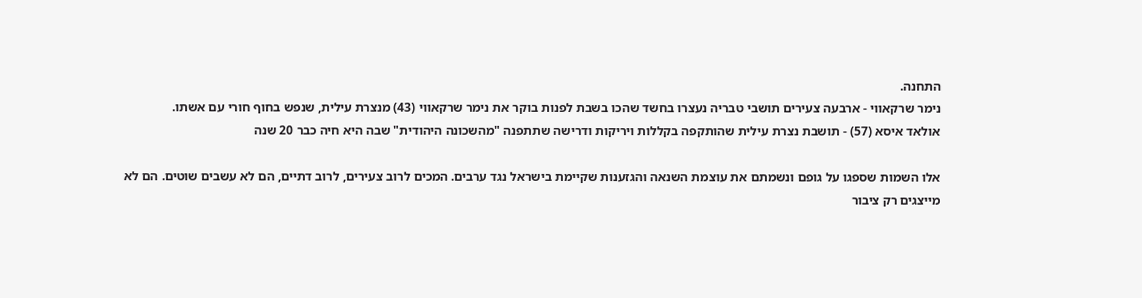התחנה.
נימר שרקאווי - ארבעה צעירים תושבי טבריה נעצרו בחשד שהכו בשבת לפנות בוקר את נימר שרקאווי (43) מנצרת עילית, שנפש בחוף חורי עם אשתו.
אולאד איסא (57) - תושבת נצרת עילית שהותקפה בקללות ויריקות ודרישה שתתפנה "מהשכונה היהודית" שבה היא חיה כבר 20 שנה

אלו השמות שספגו על גופם ונשמתם את עוצמת השנאה והגזענות שקיימת בישראל נגד ערבים. המכים לרוב צעירים, לרוב דתיים, הם לא עשבים שוטים. הם לא מייצגים רק ציבור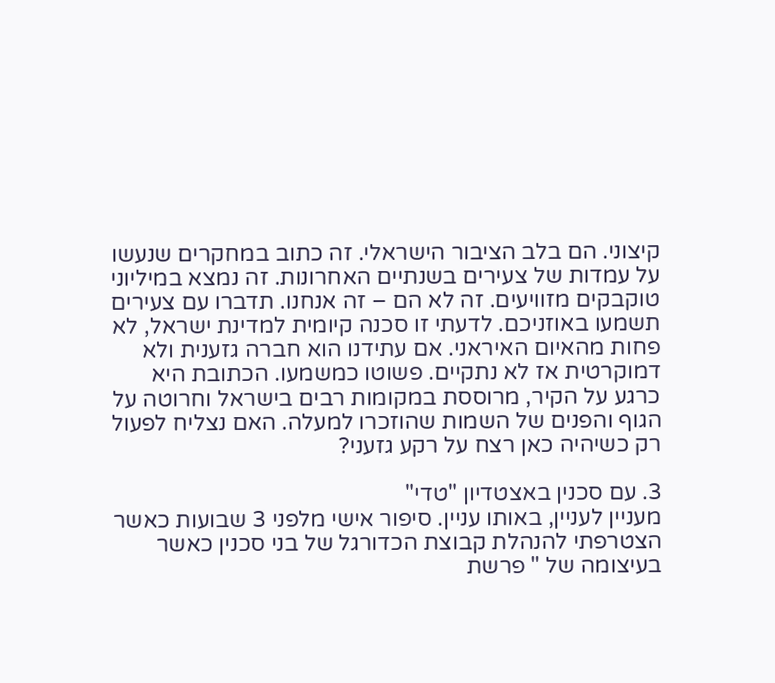קיצוני. הם בלב הציבור הישראלי. זה כתוב במחקרים שנעשו על עמדות של צעירים בשנתיים האחרונות. זה נמצא במיליוני טוקבקים מזוויעים. זה לא הם – זה אנחנו. תדברו עם צעירים תשמעו באוזניכם. לדעתי זו סכנה קיומית למדינת ישראל, לא פחות מהאיום האיראני. אם עתידנו הוא חברה גזענית ולא דמוקרטית אז לא נתקיים. פשוטו כמשמעו. הכתובת היא כרגע על הקיר, מרוססת במקומות רבים בישראל וחרוטה על הגוף והפנים של השמות שהוזכרו למעלה. האם נצליח לפעול רק כשיהיה כאן רצח על רקע גזעני?

3. עם סכנין באצטדיון "טדי"
מעניין לעניין, באותו עניין. סיפור אישי מלפני 3 שבועות כאשר הצטרפתי להנהלת קבוצת הכדורגל של בני סכנין כאשר בעיצומה של " פרשת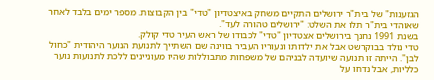הגזענות" של בית"ר ירושלים התקיים משחק באיצטדיון "טדי" בין הקבוצות. מספר ימים בלבד לאחר שאוהדי בית"ר תלו את השלט: "ירושלים טהורה לעד".
בשנת 1991 נחנך בירושלים אצטדיון "טדי" לכבודו של ראש העיר טדי קולק.
טדי נולד בבוקרשט אבל את ילדותו ונעוריו העביר בווינה שם השתייך לתנועת הנוער היהודית "כחול לבן". הייתה זו תנועה שיועדה לבניהם של משפחות מתבוללות שהיו מעוניינים ללכת לתנועות נוער כלליות, אבל נדחו על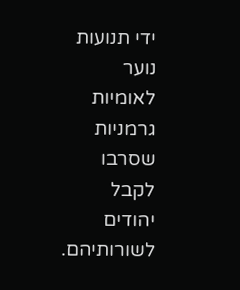ידי תנועות נוער לאומיות גרמניות שסרבו לקבל יהודים לשורותיהם.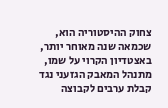צחוק ההיסטוריה הוא, שכמאה שנה מאוחר יותר, באצטדיון הקרוי על שמו, מתנהל המאבק הגזעני נגד קבלת ערבים לקבוצה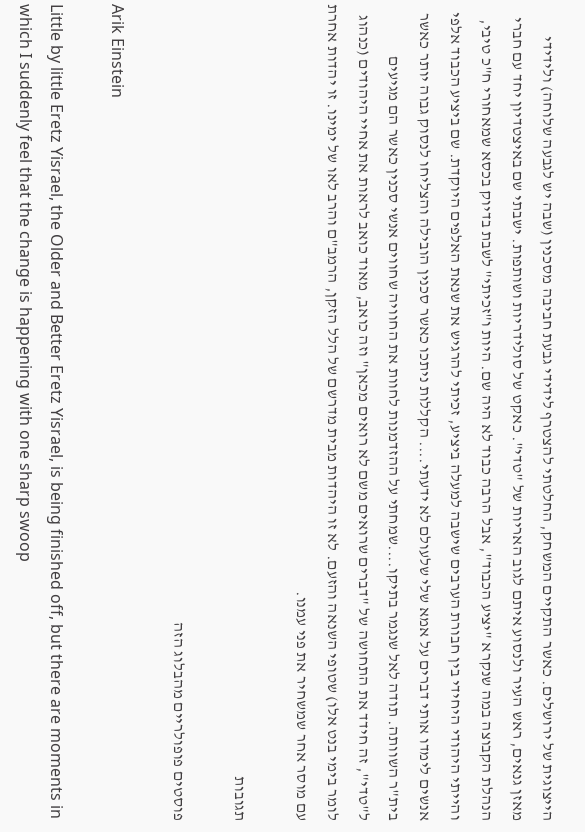הייצוגית של ירושלים. כאשר התקיים המשחק, החלטתי להצטרף לידידי גבעת חביבה מסכנין (שבה יש לגבעה שלוחה) ולידידי מאזן גנאים, ראש העיר ולנסוע איתם לגוב האריות של "טדי". כאקט של סולידריות ושותפות. ישבתי שם באיצטדיון יחד עם חברי הנהלת הקבוצה במה שנקרא "יציע הכבוד", אבל הרבה כבוד לא היה שם. היות ו"זכיתי" לשבת בדיוק בכסא שמאחורי ח"כ טיבי, והייתי היהודי היחידי בין חבורת הערבים שישבה למעלה ביציע, זכיתי להרגיש את שנאת האלפים היוקדת. שם ביציע הכבוד אלפי אנשים לימדו אותי דברים על אמא שלי שלעולם לא ידעתי.... הקללות ניתכו כאשר סכנין הובילה והצליחו לנסוק גבוה יותר כאשר בית"ר השוותה. תודה לאל שנגמר בתיקו....שמחתי על ההזדמנות לחוות את החוויה שחווים אנשי סכנין כאשר הם מגיעים ל"טדי", זה חידד את התחושה של "דברים שרואים משם לא רואים מכאן" וזה כואב, מאוד כואב לראות את אחיי היהודים (כנהוג לומר בימי בנט אלו) שטופי השנאה והזעם. לא זו היהדות מבית מדרשם של הלל הזקן, הרמב"ם והרב לאו של ימינו. זו יהדות אחרת עם מוסר אחר שמשחיר את פני עמנו.

תגובות

פוסטים פופולריים מהבלוג הזה

Arik Einstein

Little by little Eretz Yisrael, the Older and Better Eretz Yisrael, is being finished off, but there are moments in which I suddenly feel that the change is happening with one sharp swoop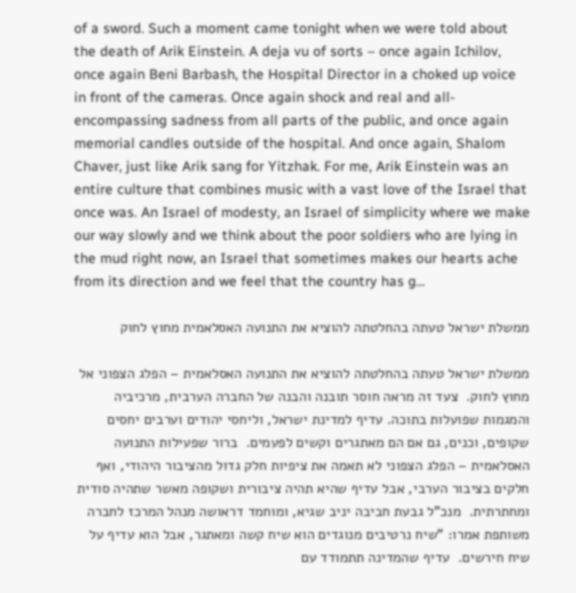of a sword. Such a moment came tonight when we were told about the death of Arik Einstein. A deja vu of sorts – once again Ichilov, once again Beni Barbash, the Hospital Director in a choked up voice in front of the cameras. Once again shock and real and all-encompassing sadness from all parts of the public, and once again memorial candles outside of the hospital. And once again, Shalom Chaver, just like Arik sang for Yitzhak. For me, Arik Einstein was an entire culture that combines music with a vast love of the Israel that once was. An Israel of modesty, an Israel of simplicity where we make our way slowly and we think about the poor soldiers who are lying in the mud right now, an Israel that sometimes makes our hearts ache from its direction and we feel that the country has g...

ממשלת ישראל טעתה בהחלטתה להוציא את התנועה האסלאמית מחוץ לחוק

ממשלת ישראל טעתה בהחלטתה להוציא את התנועה האסלאמית – הפלג הצפוני אל מחוץ לחוק.  צעד זה מראה חוסר תובנה והבנה של החברה הערבית, מרכיביה והמגמות שפועלות בתוכה. עדיף למדינת ישראל, וליחסי יהודים וערבים יחסים שקופים, וכנים, גם אם הם מאתגרים וקשים לפעמים.  ברור שפעילות התנועה האסלאמית – הפלג הצפוני לא תאמה את ציפיות חלק גדול מהציבור היהודי, ואף חלקים בציבור הערבי, אבל עדיף שהיא תהיה ציבורית ושקופה מאשר שתהיה סודית ומחתרתית.  מנכ"ל גבעת חביבה יניב שגיא, ומוחמד דראושה מנהל המרכז לחברה משותפת אמרו: "שיח נרטיבים מנוגדים הוא שיח קשה ומאתגר, אבל הוא עדיף על שיח חירשים.  עדיף שהמדינה תתמודד עם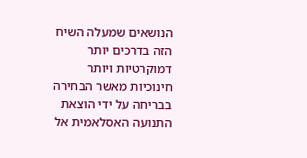הנושאים שמעלה השיח הזה בדרכים יותר דמוקרטיות ויותר חינוכיות מאשר הבחירה בבריחה על ידי הוצאת התנועה האסלאמית אל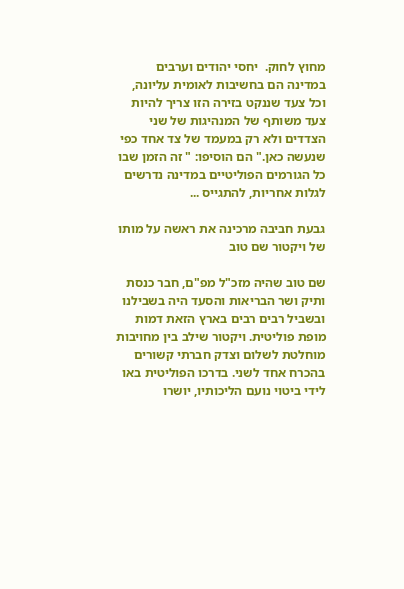מחוץ לחוק.  יחסי יהודים וערבים במדינה הם בחשיבות לאומית עליונה, וכל צעד שננקט בזירה הזו צריך להיות צעד משותף של המנהיגות של שני הצדדים ולא רק במעמד של צד אחד כפי שנעשה כאן." הם הוסיפו: " זה הזמן שבו כל הגורמים הפוליטיים במדינה נדרשים לגלות אחריות, להתגייס ...

גבעת חביבה מרכינה את ראשה על מותו של ויקטור שם טוב

שם טוב שהיה מזכ"ל מפ"ם, חבר כנסת ותיק ושר הבריאות והסעד היה בשבילנו ובשביל רבים רבים בארץ הזאת דמות מופת פוליטית. ויקטור שילב בין מחויבות מוחלטת לשלום וצדק חברתי קשורים בהכרח אחד לשני. בדרכו הפוליטית באו לידי ביטוי נועם הליכותיו, יושרו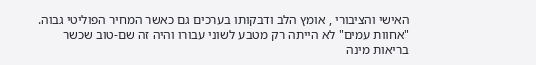האישי והציבורי , אומץ הלב ודבקותו בערכים גם כאשר המחיר הפוליטי גבוה. "אחוות עמים" לא הייתה רק מטבע לשוני עבורו והיה זה שם-טוב שכשר בריאות מינה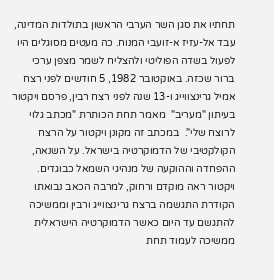תחתיו את סגן השר הערבי הראשון בתולדות המדינה, עבד אל-עזיז א-זועבי המנוח. כה מעטים מסוגלים היו לפעול בשדה הפוליטי ולהצליח לשמר מצפן ערכי ברור שכזה. באוקטובר 1982, 5 חודשים לפני רצח אמיל גרינצווייג ו-13 שנה לפני רצח רבין, פרסם ויקטור בעיתון "מעריב"  מאמר תחת הכותרת "מכתב גלוי לרוצח שלי".  במכתב זה מקונן ויקטור על הרצח הקולקטיבי של הדמוקרטיה בישראל. על השנאה, ההפחדה וההוקעה של מנהיגי השמאל כבוגדים. ויקטור ראה מוקדם ורחוק, למרבה הכאב נבואתו הקודרת התגשמה ברצח גרינצווייג ורבין וממשיכה להתגשם עד היום כאשר הדמוקרטיה הישראלית ממשיכה לעמוד תחת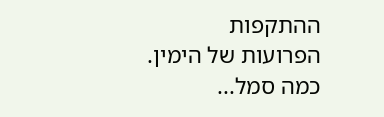ההתקפות הפרועות של הימין. כמה סמל...